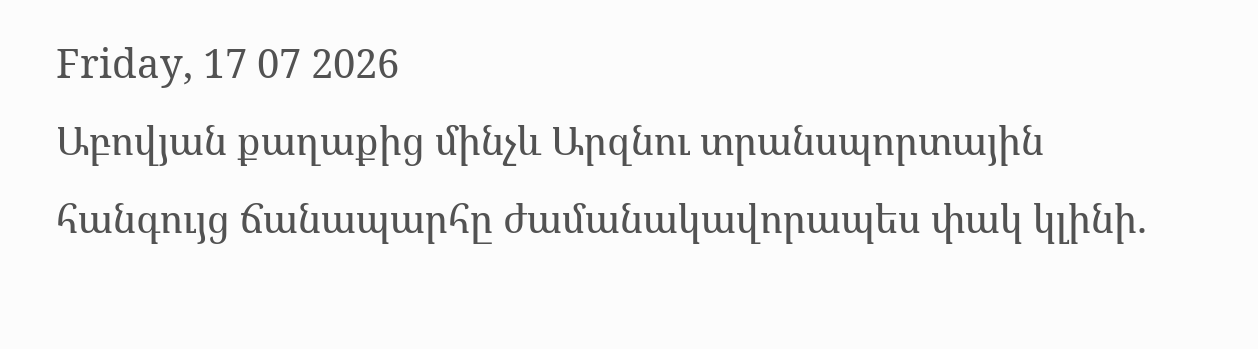Friday, 17 07 2026
Աբովյան քաղաքից մինչև Արզնու տրանսպորտային հանգույց ճանապարհը ժամանակավորապես փակ կլինի.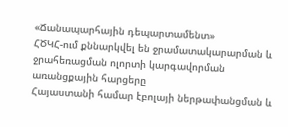«Ճանապարհային դեպարտամենտ»
ՀԾԿՀ-ում քննարկվել են ջրամատակարարման և ջրահեռացման ոլորտի կարգավորման առանցքային հարցերը
Հայաստանի համար էբոլայի ներթափանցման և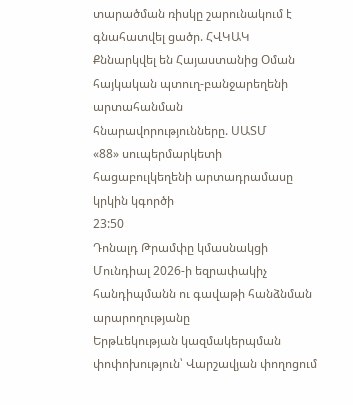տարածման ռիսկը շարունակում է գնահատվել ցածր. ՀՎԿԱԿ
Քննարկվել են Հայաստանից Օման հայկական պտուղ-բանջարեղենի արտահանման հնարավորությունները. ՍԱՏՄ
«88» սուպերմարկետի հացաբուլկեղենի արտադրամասը կրկին կգործի
23:50
Դոնալդ Թրամփը կմասնակցի Մունդիալ 2026-ի եզրափակիչ հանդիպմանն ու գավաթի հանձնման արարողությանը
Երթևեկության կազմակերպման փոփոխություն՝ Վարշավյան փողոցում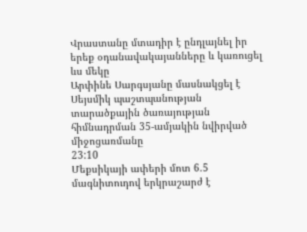Վրաստանը մտադիր է ընդլայնել իր երեք օդանավակայանները և կառուցել ևս մեկը
Արփինե Սարգսյանը մասնակցել է Սեյսմիկ պաշտպանության տարածքային ծառայության հիմնադրման 35-ամյակին նվիրված միջոցառմանը
23:10
Մեքսիկայի ափերի մոտ 6.5 մագնիտուդով երկրաշարժ է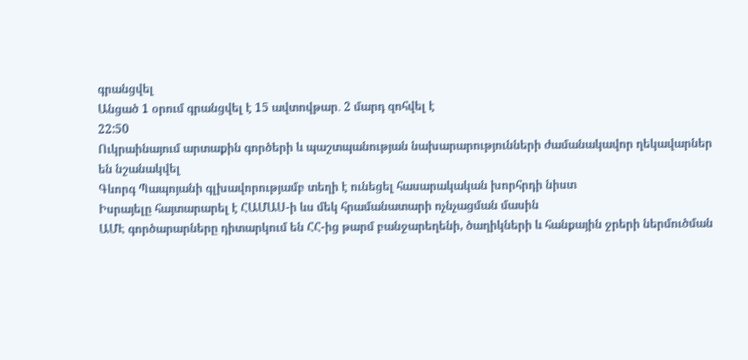գրանցվել
Անցած 1 օրում գրանցվել է 15 ավտովթար․ 2 մարդ զոհվել է
22:50
Ուկրաինայում արտաքին գործերի և պաշտպանության նախարարությունների ժամանակավոր ղեկավարներ են նշանակվել
Գևորգ Պապոյանի գլխավորությամբ տեղի է ունեցել հասարակական խորհրդի նիստ
Իսրայելը հայտարարել է ՀԱՄԱՍ-ի ևս մեկ հրամանատարի ոչնչացման մասին
ԱՄԷ գործարարները դիտարկում են ՀՀ-ից թարմ բանջարեղենի, ծաղիկների և հանքային ջրերի ներմուծման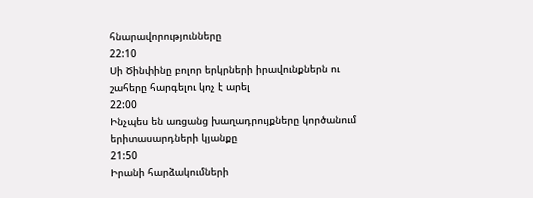հնարավորությունները
22:10
Սի Ծինփինը բոլոր երկրների իրավունքներն ու շահերը հարգելու կոչ է արել
22:00
Ինչպես են առցանց խաղադրույքները կործանում երիտասարդների կյանքը
21:50
Իրանի հարձակումների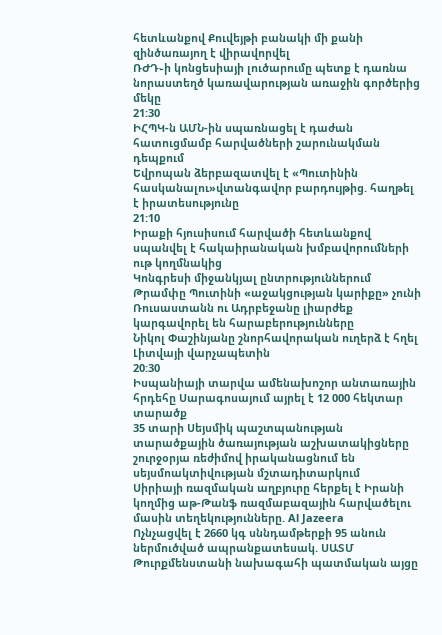հետևանքով Քուվեյթի բանակի մի քանի զինծառայող է վիրավորվել
ՌԺԴ֊ի կոնցեսիայի լուծարումը պետք է դառնա նորաստեղծ կառավարության առաջին գործերից մեկը
21:30
ԻՀՊԿ-ն ԱՄՆ-ին սպառնացել է դաժան հատուցմամբ հարվածների շարունակման դեպքում
Եվրոպան ձերբազատվել է «Պուտինին հասկանալու»վտանգավոր բարդույթից. հաղթել է իրատեսությունը
21:10
Իրաքի հյուսիսում հարվածի հետևանքով սպանվել է հակաիրանական խմբավորումների ութ կողմնակից
Կոնգրեսի միջանկյալ ընտրություններում Թրամփը Պուտինի «աջակցության կարիքը» չունի
Ռուսաստանն ու Ադրբեջանը լիարժեք կարգավորել են հարաբերությունները
Նիկոլ Փաշինյանը շնորհավորական ուղերձ է հղել Լիտվայի վարչապետին
20:30
Իսպանիայի տարվա ամենախոշոր անտառային հրդեհը Սարագոսայում այրել է 12 000 հեկտար տարածք
35 տարի Սեյսմիկ պաշտպանության տարածքային ծառայության աշխատակիցները շուրջօրյա ռեժիմով իրականացնում են սեյսմոակտիվության մշտադիտարկում
Սիրիայի ռազմական աղբյուրը հերքել է Իրանի կողմից աթ-Թանֆ ռազմաբազային հարվածելու մասին տեղեկությունները. Al Jazeera
Ոչնչացվել է 2660 կգ սննդամթերքի 95 անուն ներմուծված ապրանքատեսակ. ՍԱՏՄ
Թուրքմենստանի նախագահի պատմական այցը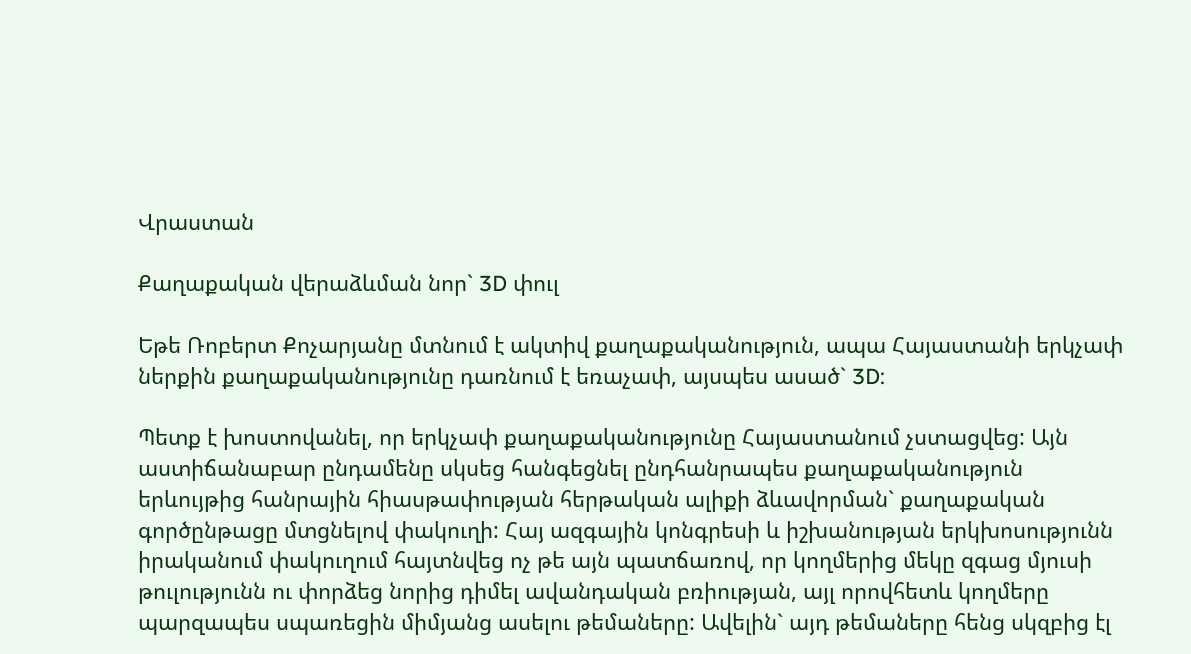Վրաստան

Քաղաքական վերաձևման նոր` 3D փուլ

Եթե Ռոբերտ Քոչարյանը մտնում է ակտիվ քաղաքականություն, ապա Հայաստանի երկչափ ներքին քաղաքականությունը դառնում է եռաչափ, այսպես ասած` 3D:

Պետք է խոստովանել, որ երկչափ քաղաքականությունը Հայաստանում չստացվեց: Այն աստիճանաբար ընդամենը սկսեց հանգեցնել ընդհանրապես քաղաքականություն երևույթից հանրային հիասթափության հերթական ալիքի ձևավորման` քաղաքական գործընթացը մտցնելով փակուղի: Հայ ազգային կոնգրեսի և իշխանության երկխոսությունն իրականում փակուղում հայտնվեց ոչ թե այն պատճառով, որ կողմերից մեկը զգաց մյուսի թուլությունն ու փորձեց նորից դիմել ավանդական բռիության, այլ որովհետև կողմերը պարզապես սպառեցին միմյանց ասելու թեմաները: Ավելին` այդ թեմաները հենց սկզբից էլ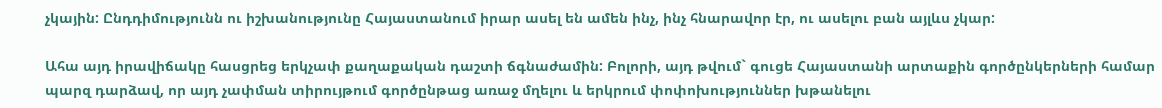չկային: Ընդդիմությունն ու իշխանությունը Հայաստանում իրար ասել են ամեն ինչ, ինչ հնարավոր էր, ու ասելու բան այլևս չկար:

Ահա այդ իրավիճակը հասցրեց երկչափ քաղաքական դաշտի ճգնաժամին: Բոլորի, այդ թվում` գուցե Հայաստանի արտաքին գործընկերների համար պարզ դարձավ, որ այդ չափման տիրույթում գործընթաց առաջ մղելու և երկրում փոփոխություններ խթանելու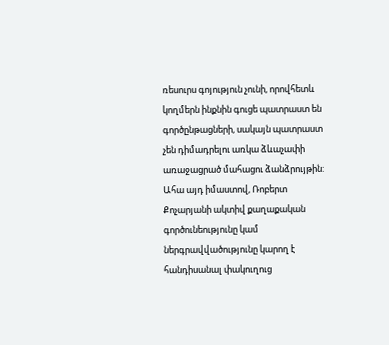ռեսուրս գոյություն չունի, որովհետև կողմերն ինքնին գուցե պատրաստ են գործընթացների, սակայն պատրաստ չեն դիմադրելու առկա ձևաչափի առաջացրած մահացու ձանձրույթին: Ահա այդ իմաստով, Ռոբերտ Քոչարյանի ակտիվ քաղաքական գործունեությունը կամ ներգրավվածությունը կարող է հանդիսանալ փակուղուց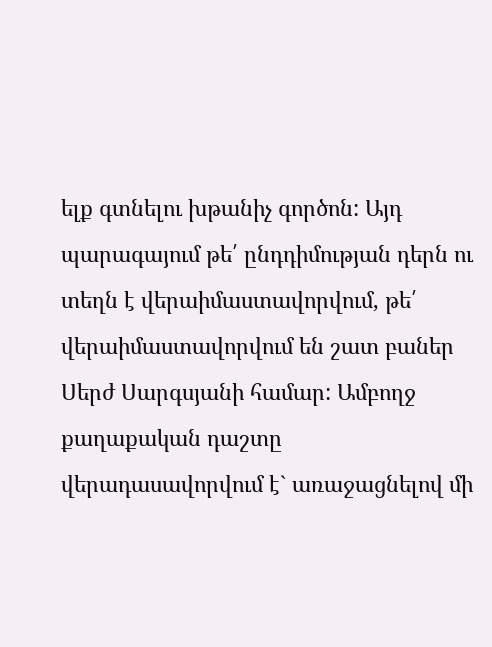ելք գտնելու խթանիչ գործոն: Այդ պարագայում թե՛ ընդդիմության դերն ու տեղն է վերաիմաստավորվում, թե՛ վերաիմաստավորվում են շատ բաներ Սերժ Սարգսյանի համար: Ամբողջ քաղաքական դաշտը վերադասավորվում է` առաջացնելով մի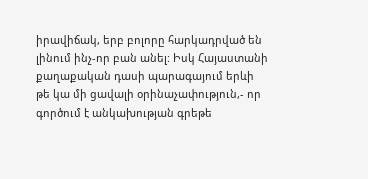իրավիճակ, երբ բոլորը հարկադրված են լինում ինչ-որ բան անել: Իսկ Հայաստանի քաղաքական դասի պարագայում երևի թե կա մի ցավալի օրինաչափություն,- որ գործում է անկախության գրեթե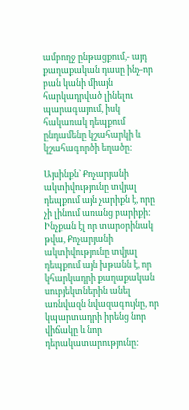ամբողջ ընթացքում,- այդ քաղաքական դասը ինչ-որ բան կանի միայն հարկադրված լինելու պարագայում, իսկ հակառակ դեպքում ընդամենը կշահարկի և կշահագործի եղածը:

Այսինքն` Քոչարյանի ակտիվությունը տվյալ դեպքում այն չարիքն է, որը չի լինում առանց բարիքի: Ինչքան էլ որ տարօրինակ թվա, Քոչարյանի ակտիվությունը տվյալ դեպքում այն խթանն է, որ կհարկադրի քաղաքական սուբյեկտներին անել առնվազն նվազագույնը, որ կպարտադրի իրենց նոր վիճակը և նոր դերակատարությունը: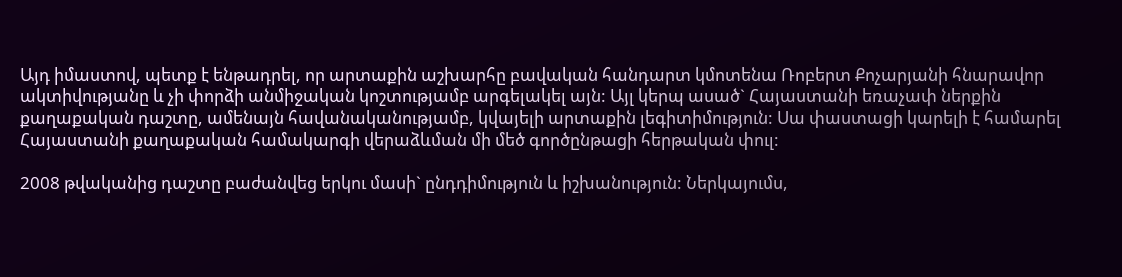Այդ իմաստով, պետք է ենթադրել, որ արտաքին աշխարհը բավական հանդարտ կմոտենա Ռոբերտ Քոչարյանի հնարավոր ակտիվությանը և չի փորձի անմիջական կոշտությամբ արգելակել այն: Այլ կերպ ասած` Հայաստանի եռաչափ ներքին քաղաքական դաշտը, ամենայն հավանականությամբ, կվայելի արտաքին լեգիտիմություն: Սա փաստացի կարելի է համարել Հայաստանի քաղաքական համակարգի վերաձևման մի մեծ գործընթացի հերթական փուլ:

2008 թվականից դաշտը բաժանվեց երկու մասի` ընդդիմություն և իշխանություն: Ներկայումս,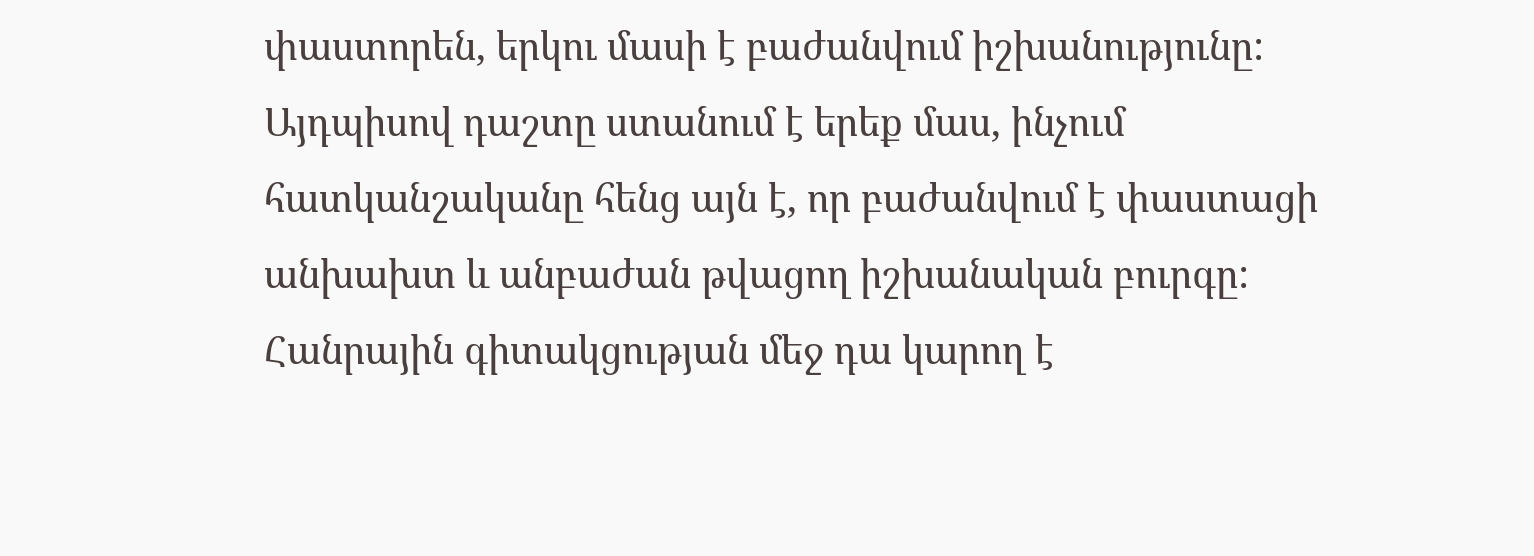փաստորեն, երկու մասի է բաժանվում իշխանությունը: Այդպիսով դաշտը ստանում է երեք մաս, ինչում հատկանշականը հենց այն է, որ բաժանվում է փաստացի անխախտ և անբաժան թվացող իշխանական բուրգը: Հանրային գիտակցության մեջ դա կարող է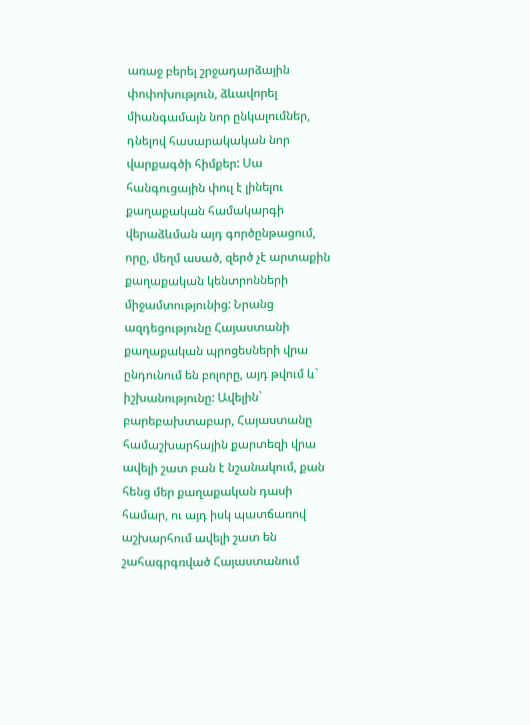առաջ բերել շրջադարձային փոփոխություն, ձևավորել միանգամայն նոր ընկալումներ, դնելով հասարակական նոր վարքագծի հիմքեր: Սա հանգուցային փուլ է լինելու քաղաքական համակարգի վերաձևման այդ գործընթացում, որը, մեղմ ասած, զերծ չէ արտաքին քաղաքական կենտրոնների միջամտությունից: Նրանց ազդեցությունը Հայաստանի քաղաքական պրոցեսների վրա ընդունում են բոլորը, այդ թվում և` իշխանությունը: Ավելին` բարեբախտաբար, Հայաստանը համաշխարհային քարտեզի վրա ավելի շատ բան է նշանակում, քան հենց մեր քաղաքական դասի համար, ու այդ իսկ պատճառով աշխարհում ավելի շատ են շահագրգռված Հայաստանում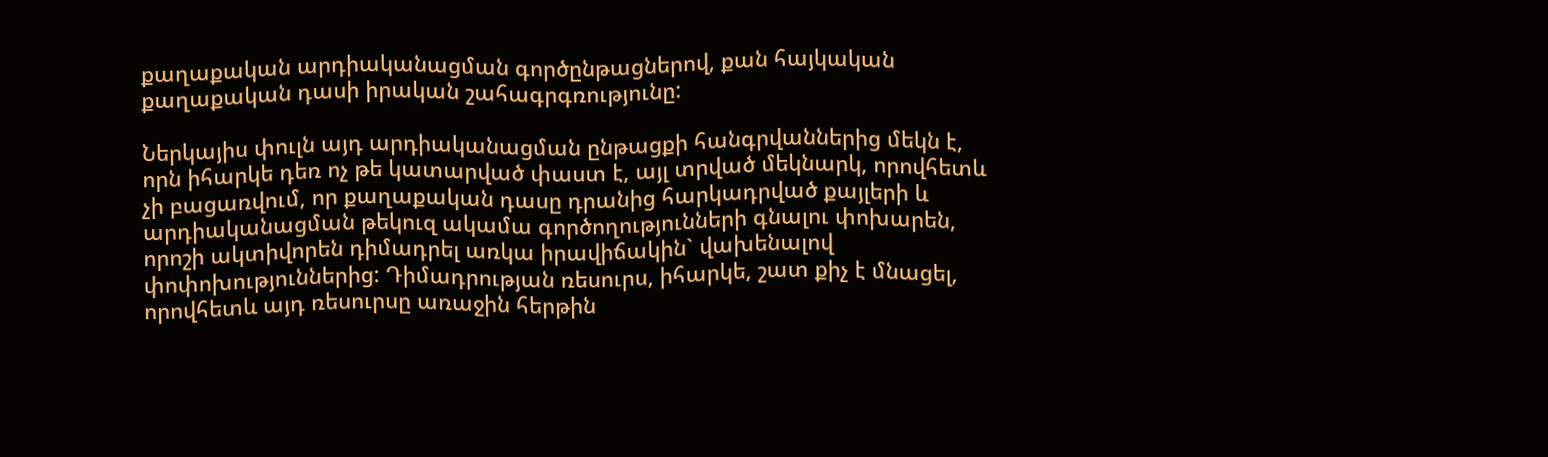քաղաքական արդիականացման գործընթացներով, քան հայկական քաղաքական դասի իրական շահագրգռությունը:

Ներկայիս փուլն այդ արդիականացման ընթացքի հանգրվաններից մեկն է, որն իհարկե դեռ ոչ թե կատարված փաստ է, այլ տրված մեկնարկ, որովհետև չի բացառվում, որ քաղաքական դասը դրանից հարկադրված քայլերի և արդիականացման թեկուզ ակամա գործողությունների գնալու փոխարեն, որոշի ակտիվորեն դիմադրել առկա իրավիճակին` վախենալով փոփոխություններից: Դիմադրության ռեսուրս, իհարկե, շատ քիչ է մնացել, որովհետև այդ ռեսուրսը առաջին հերթին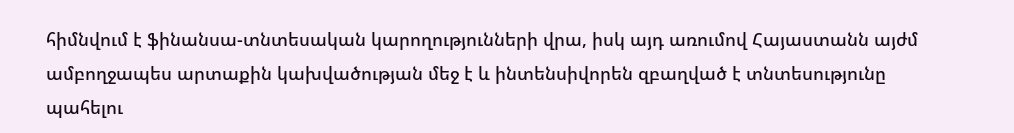հիմնվում է ֆինանսա-տնտեսական կարողությունների վրա, իսկ այդ առումով Հայաստանն այժմ ամբողջապես արտաքին կախվածության մեջ է և ինտենսիվորեն զբաղված է տնտեսությունը պահելու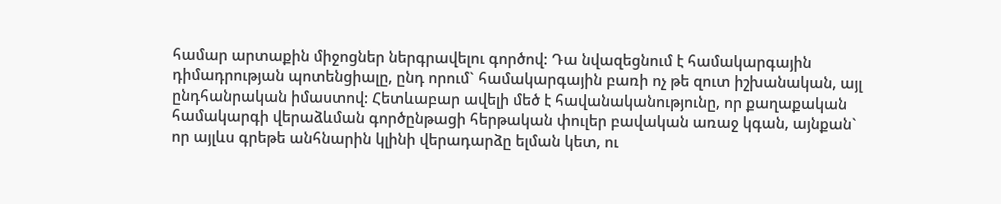համար արտաքին միջոցներ ներգրավելու գործով: Դա նվազեցնում է համակարգային դիմադրության պոտենցիալը, ընդ որում` համակարգային բառի ոչ թե զուտ իշխանական, այլ ընդհանրական իմաստով: Հետևաբար ավելի մեծ է հավանականությունը, որ քաղաքական համակարգի վերաձևման գործընթացի հերթական փուլեր բավական առաջ կգան, այնքան` որ այլևս գրեթե անհնարին կլինի վերադարձը ելման կետ, ու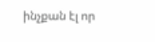ինչքան էլ որ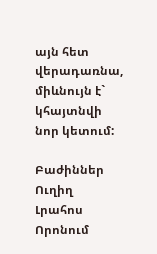այն հետ վերադառնա, միևնույն է` կհայտնվի նոր կետում:

Բաժիններ
Ուղիղ
Լրահոս
Որոնում